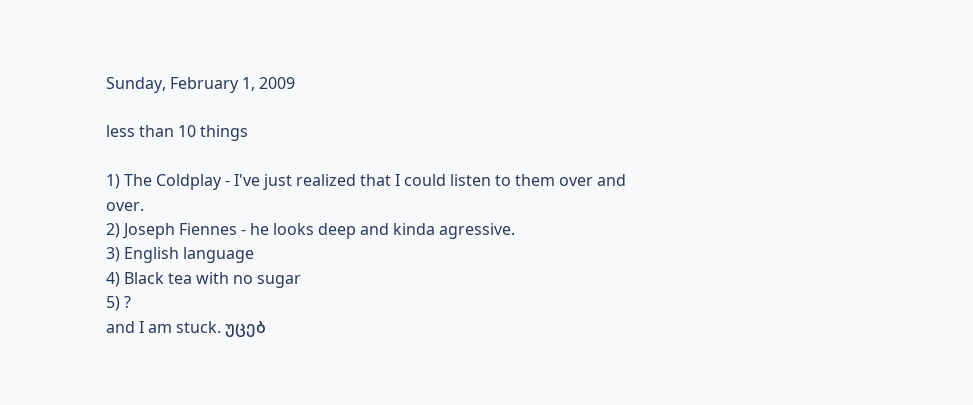Sunday, February 1, 2009

less than 10 things

1) The Coldplay - I've just realized that I could listen to them over and over.
2) Joseph Fiennes - he looks deep and kinda agressive.
3) English language
4) Black tea with no sugar
5) ?
and I am stuck. უცებ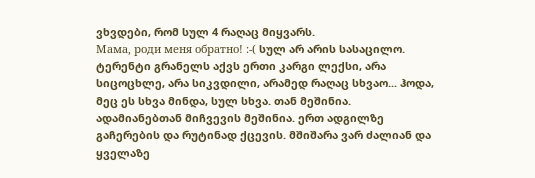ვხვდები, რომ სულ 4 რაღაც მიყვარს.
Мама, роди меня обратно! :-( სულ არ არის სასაცილო.
ტერენტი გრანელს აქვს ერთი კარგი ლექსი, არა სიცოცხლე, არა სიკვდილი, არამედ რაღაც სხვაო... ჰოდა, მეც ეს სხვა მინდა, სულ სხვა. თან მეშინია. ადამიანებთან მიჩვევის მეშინია. ერთ ადგილზე გაჩერების და რუტინად ქცევის. მშიშარა ვარ ძალიან და ყველაზე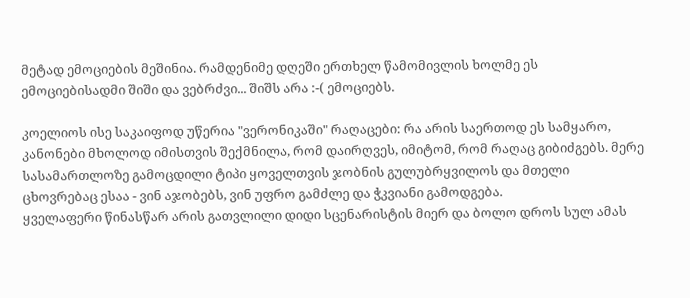მეტად ემოციების მეშინია. რამდენიმე დღეში ერთხელ წამომივლის ხოლმე ეს ემოციებისადმი შიში და ვებრძვი... შიშს არა :-( ემოციებს.

კოელიოს ისე საკაიფოდ უწერია "ვერონიკაში" რაღაცები: რა არის საერთოდ ეს სამყარო, კანონები მხოლოდ იმისთვის შექმნილა, რომ დაირღვეს, იმიტომ, რომ რაღაც გიბიძგებს. მერე სასამართლოზე გამოცდილი ტიპი ყოველთვის ჯობნის გულუბრყვილოს და მთელი ცხოვრებაც ესაა - ვინ აჯობებს, ვინ უფრო გამძლე და ჭკვიანი გამოდგება.
ყველაფერი წინასწარ არის გათვლილი დიდი სცენარისტის მიერ და ბოლო დროს სულ ამას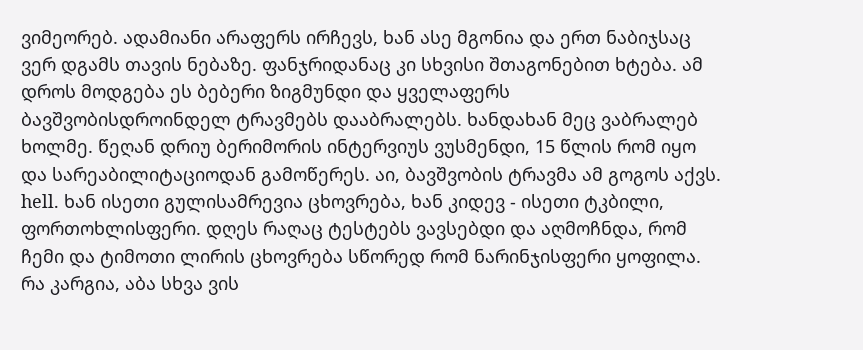ვიმეორებ. ადამიანი არაფერს ირჩევს, ხან ასე მგონია და ერთ ნაბიჯსაც ვერ დგამს თავის ნებაზე. ფანჯრიდანაც კი სხვისი შთაგონებით ხტება. ამ დროს მოდგება ეს ბებერი ზიგმუნდი და ყველაფერს ბავშვობისდროინდელ ტრავმებს დააბრალებს. ხანდახან მეც ვაბრალებ ხოლმე. წეღან დრიუ ბერიმორის ინტერვიუს ვუსმენდი, 15 წლის რომ იყო და სარეაბილიტაციოდან გამოწერეს. აი, ბავშვობის ტრავმა ამ გოგოს აქვს. hell. ხან ისეთი გულისამრევია ცხოვრება, ხან კიდევ - ისეთი ტკბილი, ფორთოხლისფერი. დღეს რაღაც ტესტებს ვავსებდი და აღმოჩნდა, რომ ჩემი და ტიმოთი ლირის ცხოვრება სწორედ რომ ნარინჯისფერი ყოფილა. რა კარგია, აბა სხვა ვის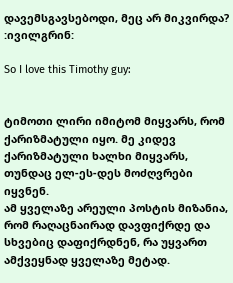დავემსგავსებოდი, მეც არ მიკვირდა? :ივილგრინ:

So I love this Timothy guy:


ტიმოთი ლირი იმიტომ მიყვარს, რომ ქარიზმატული იყო. მე კიდევ ქარიზმატული ხალხი მიყვარს, თუნდაც ელ-ეს-დეს მოძღვრები იყვნენ.
ამ ყველაზე არეული პოსტის მიზანია, რომ რაღაცნაირად დავფიქრდე და სხვებიც დაფიქრდნენ, რა უყვართ ამქვეყნად ყველაზე მეტად.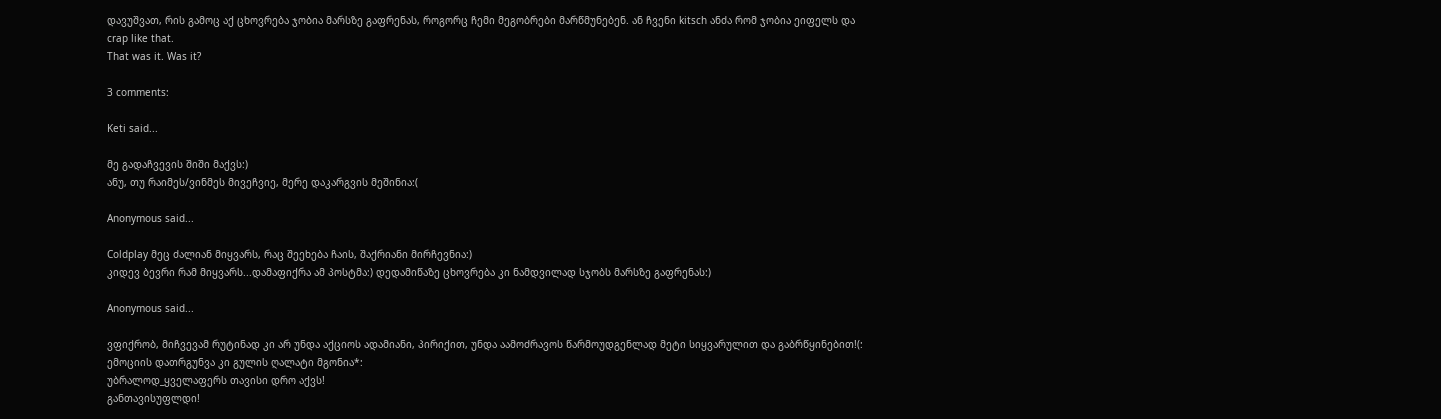დავუშვათ, რის გამოც აქ ცხოვრება ჯობია მარსზე გაფრენას, როგორც ჩემი მეგობრები მარწმუნებენ. ან ჩვენი kitsch ანძა რომ ჯობია ეიფელს და crap like that.
That was it. Was it?

3 comments:

Keti said...

მე გადაჩვევის შიში მაქვს:)
ანუ, თუ რაიმეს/ვინმეს მივეჩვიე, მერე დაკარგვის მეშინია:(

Anonymous said...

Coldplay მეც ძალიან მიყვარს, რაც შეეხება ჩაის, შაქრიანი მირჩევნია:)
კიდევ ბევრი რამ მიყვარს...დამაფიქრა ამ პოსტმა:) დედამიწაზე ცხოვრება კი ნამდვილად სჯობს მარსზე გაფრენას:)

Anonymous said...

ვფიქრობ, მიჩვევამ რუტინად კი არ უნდა აქციოს ადამიანი, პირიქით, უნდა აამოძრავოს წარმოუდგენლად მეტი სიყვარულით და გაბრწყინებით!(:
ემოციის დათრგუნვა კი გულის ღალატი მგონია*:
უბრალოდ_ყველაფერს თავისი დრო აქვს!
განთავისუფლდი!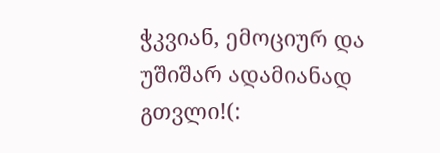ჭკვიან, ემოციურ და უშიშარ ადამიანად გთვლი!(: